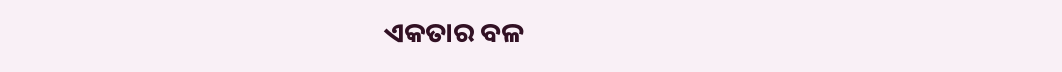ଏକତାର ବଳ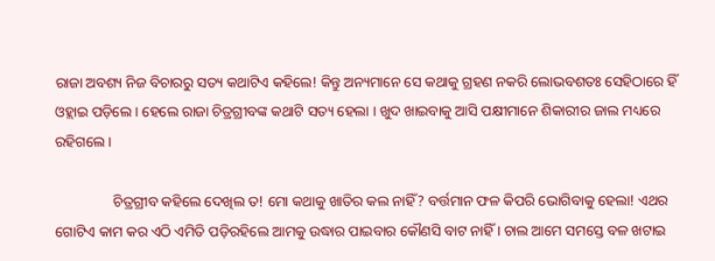ରାଜା ଅବଶ୍ୟ ନିଜ ବିଚାରରୁ ସତ୍ୟ କଥାଟିଏ କହିଲେ! କିନ୍ତୁ ଅନ୍ୟମାନେ ସେ କଥାକୁ ଗ୍ରହଣ ନକରି ଲୋଭବଶତଃ ସେହିଠାରେ ହିଁ ଓହ୍ଲାଇ ପଡ଼ିଲେ । ହେଲେ ରାଜା ଚିତ୍ରଗ୍ରୀବଙ୍କ କଥାଟି ସତ୍ୟ ହେଲା । ଖୁଦ ଖାଇବାକୁ ଆସି ପକ୍ଷୀମାନେ ଶିକାରୀର ଜାଲ ମଧ୍ୟରେ ରହିଗଲେ ।

                ଚିତ୍ରଗ୍ରୀବ କହିଲେ ଦେଖିଲ ତ! ମୋ କଥାକୁ ଖାତିର କଲ ନାହିଁ? ବର୍ତ୍ତମାନ ଫଳ କିପରି ଭୋଗିବାକୁ ହେଲା! ଏଥର ଗୋଟିଏ କାମ କର ଏଠି ଏମିତି ପଡ଼ିରହିଲେ ଆମକୁ ଉଦ୍ଧାର ପାଇବାର କୌଣସି ବାଟ ନାହିଁ । ଚାଲ ଆମେ ସମସ୍ତେ ବଳ ଖଟାଇ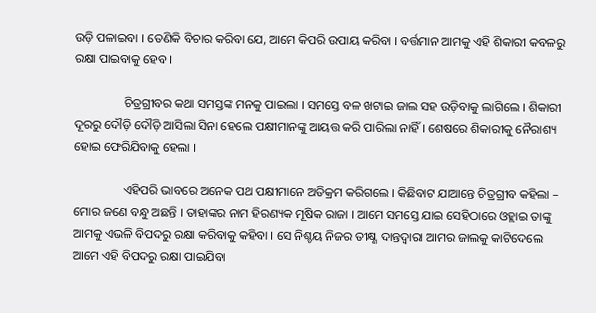ଉଡ଼ି ପଳାଇବା । ତେଣିକି ବିଚାର କରିବା ଯେ, ଆମେ କିପରି ଉପାୟ କରିବା । ବର୍ତ୍ତମାନ ଆମକୁ ଏହି ଶିକାରୀ କବଳରୁ ରକ୍ଷା ପାଇବାକୁ ହେବ ।

                ଚିତ୍ରଗ୍ରୀବର କଥା ସମସ୍ତଙ୍କ ମନକୁ ପାଇଲା । ସମସ୍ତେ ବଳ ଖଟାଇ ଜାଲ ସହ ଉଡ଼ିବାକୁ ଲାଗିଲେ । ଶିକାରୀ ଦୂରରୁ ଦୌଡ଼ି ଦୌଡ଼ି ଆସିଲା ସିନା ହେଲେ ପକ୍ଷୀମାନଙ୍କୁ ଆୟତ୍ତ କରି ପାରିଲା ନାହିଁ । ଶେଷରେ ଶିକାରୀକୁ ନୈରାଶ୍ୟ ହୋଇ ଫେରିଯିବାକୁ ହେଲା ।

                ଏହିପରି ଭାବରେ ଅନେକ ପଥ ପକ୍ଷୀମାନେ ଅତିକ୍ରମ କରିଗଲେ । କିଛିବାଟ ଯାଆନ୍ତେ ଚିତ୍ରଗ୍ରୀବ କହିଲା – ମୋର ଜଣେ ବନ୍ଧୁ ଅଛନ୍ତି । ତାହାଙ୍କର ନାମ ହିରଣ୍ୟକ ମୂଷିକ ରାଜା । ଆମେ ସମସ୍ତେ ଯାଇ ସେହିଠାରେ ଓହ୍ଲାଇ ତାଙ୍କୁ ଆମକୁ ଏଭଳି ବିପଦରୁ ରକ୍ଷା କରିବାକୁ କହିବା । ସେ ନିଶ୍ଚୟ ନିଜର ତୀକ୍ଷ୍ଣ ଦାନ୍ତଦ୍ୱାରା ଆମର ଜାଲକୁ କାଟିଦେଲେ ଆମେ ଏହି ବିପଦରୁ ରକ୍ଷା ପାଇଯିବା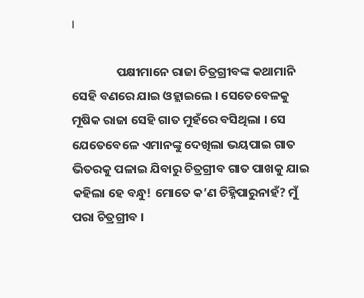।

                ପକ୍ଷୀମାନେ ରାଜା ଚିତ୍ରଗ୍ରୀବଙ୍କ କଥାମାନି ସେହି ବଣରେ ଯାଇ ଓହ୍ଲାଇଲେ । ସେତେବେଳକୁ ମୂଷିକ ରାଜା ସେହି ଗାତ ମୁହଁରେ ବସିଥିଲା । ସେ ଯେତେବେଳେ ଏମାନଙ୍କୁ ଦେଖିଲା ଭୟପାଇ ଗାତ ଭିତରକୁ ପଳାଇ ଯିବାରୁ ଚିତ୍ରଗ୍ରୀବ ଗାତ ପାଖକୁ ଯାଇ କହିଲା ହେ ବନ୍ଧୁ! ମୋତେ କ’ଣ ଚିହ୍ନିପାରୁନାହଁ? ମୁଁ ପରା ଚିତ୍ରଗ୍ରୀବ ।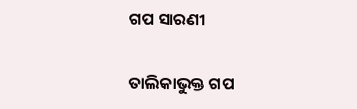ଗପ ସାରଣୀ

ତାଲିକାଭୁକ୍ତ ଗପ